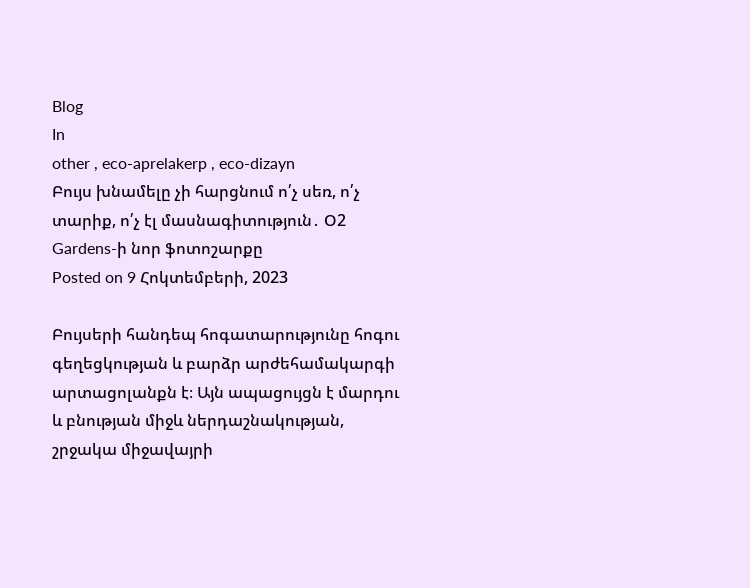Blog
In
other , eco-aprelakerp , eco-dizayn
Բույս խնամելը չի հարցնում ո՛չ սեռ, ո՛չ տարիք, ո՛չ էլ մասնագիտություն․ Օ2 Gardens-ի նոր ֆոտոշարքը
Posted on 9 Հոկտեմբերի, 2023

Բույսերի հանդեպ հոգատարությունը հոգու գեղեցկության և բարձր արժեհամակարգի արտացոլանքն է։ Այն ապացույցն է մարդու և բնության միջև ներդաշնակության, շրջակա միջավայրի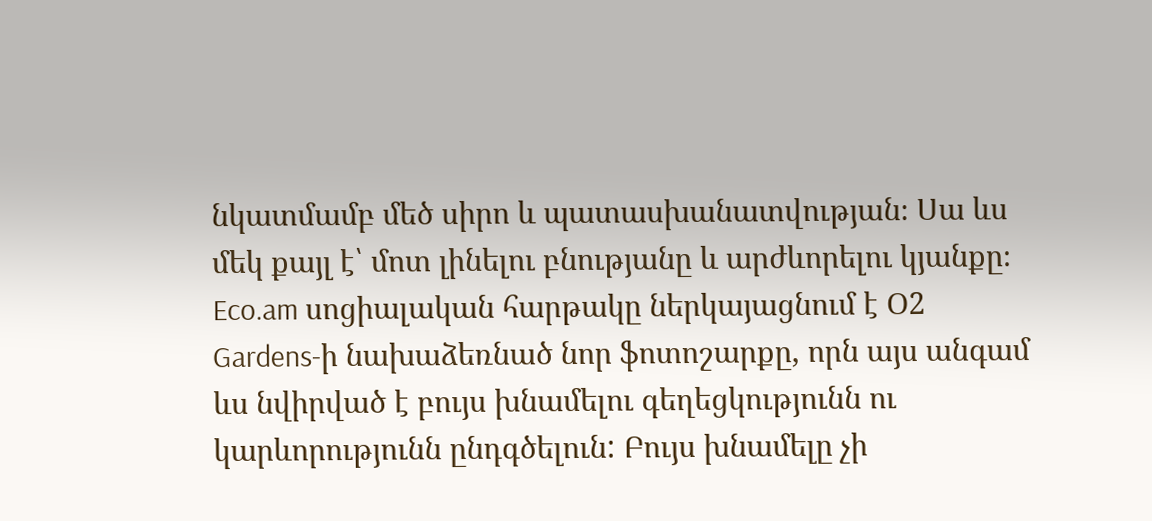նկատմամբ մեծ սիրո և պատասխանատվության։ Սա ևս մեկ քայլ է՝ մոտ լինելու բնությանը և արժևորելու կյանքը։
Eco.am սոցիալական հարթակը ներկայացնում է Օ2 Gardens-ի նախաձեռնած նոր ֆոտոշարքը, որն այս անգամ ևս նվիրված է բույս խնամելու գեղեցկությունն ու կարևորությունն ընդգծելուն: Բույս խնամելը չի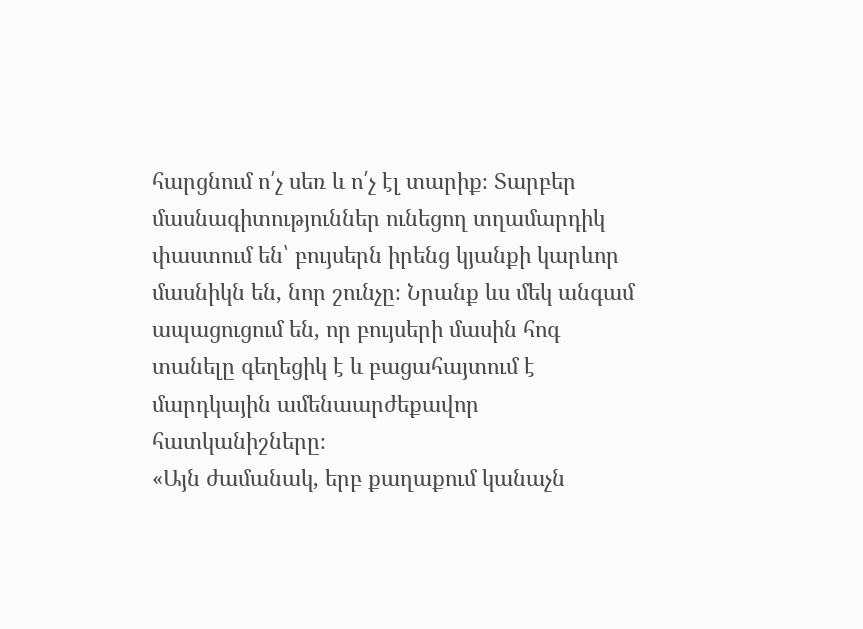հարցնում ո՛չ սեռ և ո՛չ էլ տարիք։ Տարբեր մասնագիտություններ ունեցող տղամարդիկ փաստում են՝ բույսերն իրենց կյանքի կարևոր մասնիկն են, նոր շունչը։ Նրանք ևս մեկ անգամ ապացուցում են, որ բույսերի մասին հոգ տանելը գեղեցիկ է և բացահայտում է մարդկային ամենաարժեքավոր հատկանիշները։
«Այն ժամանակ, երբ քաղաքում կանաչն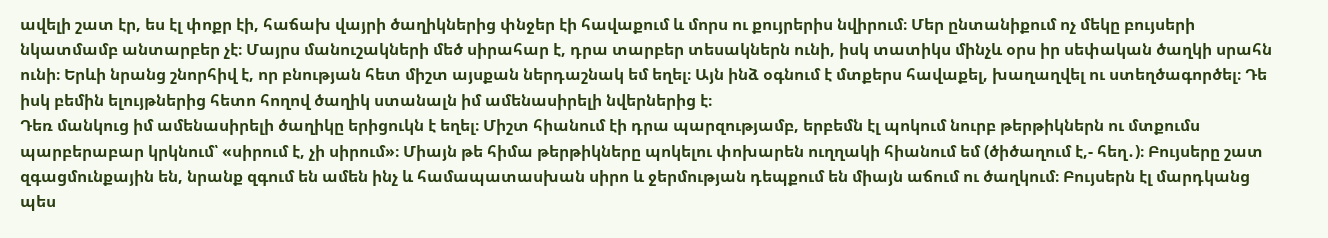ավելի շատ էր, ես էլ փոքր էի, հաճախ վայրի ծաղիկներից փնջեր էի հավաքում և մորս ու քույրերիս նվիրում։ Մեր ընտանիքում ոչ մեկը բույսերի նկատմամբ անտարբեր չէ։ Մայրս մանուշակների մեծ սիրահար է, դրա տարբեր տեսակներն ունի, իսկ տատիկս մինչև օրս իր սեփական ծաղկի սրահն ունի։ Երևի նրանց շնորհիվ է, որ բնության հետ միշտ այսքան ներդաշնակ եմ եղել։ Այն ինձ օգնում է մտքերս հավաքել, խաղաղվել ու ստեղծագործել։ Դե իսկ բեմին ելույթներից հետո հողով ծաղիկ ստանալն իմ ամենասիրելի նվերներից է։
Դեռ մանկուց իմ ամենասիրելի ծաղիկը երիցուկն է եղել։ Միշտ հիանում էի դրա պարզությամբ, երբեմն էլ պոկում նուրբ թերթիկներն ու մտքումս պարբերաբար կրկնում՝ «սիրում է, չի սիրում»։ Միայն թե հիմա թերթիկները պոկելու փոխարեն ուղղակի հիանում եմ (ծիծաղում է,- հեղ․)։ Բույսերը շատ զգացմունքային են, նրանք զգում են ամեն ինչ և համապատասխան սիրո և ջերմության դեպքում են միայն աճում ու ծաղկում։ Բույսերն էլ մարդկանց պես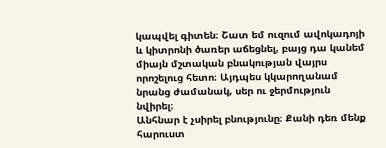կապվել գիտեն։ Շատ եմ ուզում ավոկադոյի և կիտրոնի ծառեր աճեցնել, բայց դա կանեմ միայն մշտական բնակության վայրս որոշելուց հետո։ Այդպես կկարողանամ նրանց ժամանակ, սեր ու ջերմություն նվիրել։
Անհնար է չսիրել բնությունը։ Քանի դեռ մենք հարուստ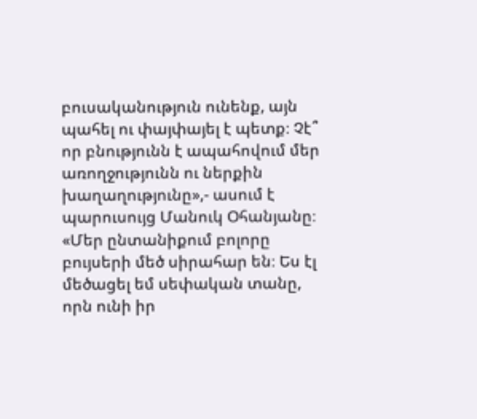բուսականություն ունենք, այն պահել ու փայփայել է պետք։ Չէ՞ որ բնությունն է ապահովում մեր առողջությունն ու ներքին խաղաղությունը»,- ասում է պարուսույց Մանուկ Օհանյանը։
«Մեր ընտանիքում բոլորը բույսերի մեծ սիրահար են։ Ես էլ մեծացել եմ սեփական տանը, որն ունի իր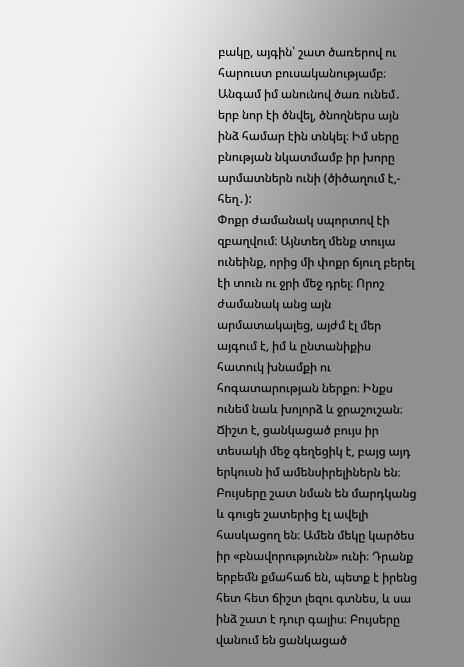բակը, այգին՝ շատ ծառերով ու հարուստ բուսականությամբ։ Անգամ իմ անունով ծառ ունեմ․ երբ նոր էի ծնվել, ծնողներս այն ինձ համար էին տնկել։ Իմ սերը բնության նկատմամբ իր խորը արմատներն ունի (ծիծաղում է,- հեղ․):
Փոքր ժամանակ սպորտով էի զբաղվում։ Այնտեղ մենք տույա ունեինք, որից մի փոքր ճյուղ բերել էի տուն ու ջրի մեջ դրել։ Որոշ ժամանակ անց այն արմատակալեց, այժմ էլ մեր այգում է, իմ և ընտանիքիս հատուկ խնամքի ու հոգատարության ներքո։ Ինքս ունեմ նաև խոլորձ և ջրաշուշան։ Ճիշտ է, ցանկացած բույս իր տեսակի մեջ գեղեցիկ է, բայց այդ երկուսն իմ ամենսիրելիներն են։
Բույսերը շատ նման են մարդկանց և գուցե շատերից էլ ավելի հասկացող են։ Ամեն մեկը կարծես իր «բնավորությունն» ունի։ Դրանք երբեմն քմահաճ են, պետք է իրենց հետ հետ ճիշտ լեզու գտնես, և սա ինձ շատ է դուր գալիս։ Բույսերը վանում են ցանկացած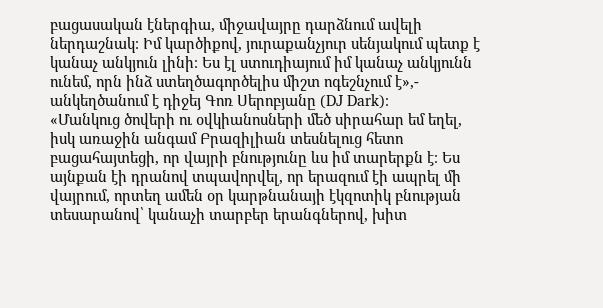բացասական էներգիա, միջավայրը դարձնում ավելի ներդաշնակ։ Իմ կարծիքով, յուրաքանչյուր սենյակում պետք է կանաչ անկյուն լինի։ Ես էլ ստուդիայում իմ կանաչ անկյունն ունեմ, որն ինձ ստեղծագործելիս միշտ ոգեշնչում է»,- անկեղծանում է դիջեյ Գոռ Սերոբյանը (DJ Dark)։
«Մանկուց ծովերի ու օվկիանոսների մեծ սիրահար եմ եղել, իսկ առաջին անգամ Բրազիլիան տեսնելուց հետո բացահայտեցի, որ վայրի բնությունը ևս իմ տարերքն է։ Ես այնքան էի դրանով տպավորվել, որ երազում էի ապրել մի վայրում, որտեղ ամեն օր կարթնանայի էկզոտիկ բնության տեսարանով՝ կանաչի տարբեր երանգներով, խիտ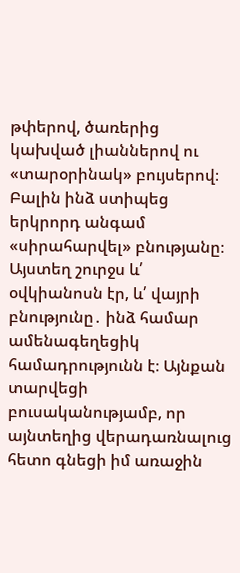թփերով, ծառերից կախված լիաններով ու «տարօրինակ» բույսերով։
Բալին ինձ ստիպեց երկրորդ անգամ «սիրահարվել» բնությանը։ Այստեղ շուրջս և՛ օվկիանոսն էր, և՛ վայրի բնությունը․ ինձ համար ամենագեղեցիկ համադրությունն է։ Այնքան տարվեցի բուսականությամբ, որ այնտեղից վերադառնալուց հետո գնեցի իմ առաջին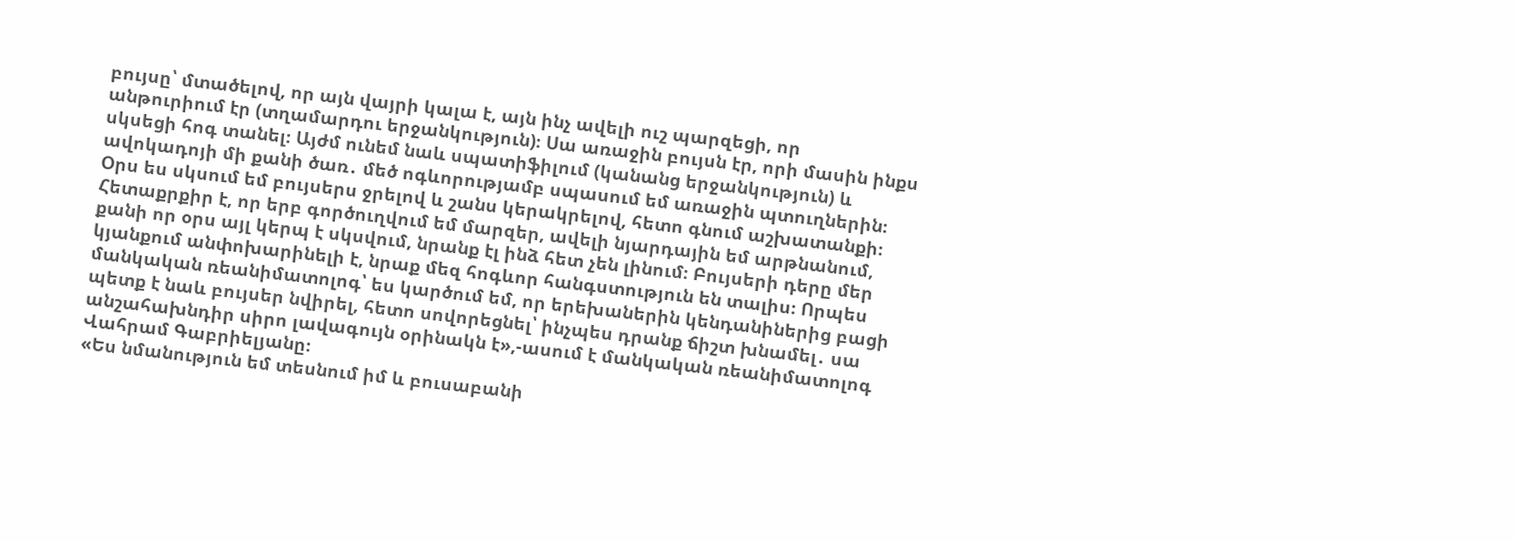բույսը՝ մտածելով, որ այն վայրի կալա է, այն ինչ ավելի ուշ պարզեցի, որ անթուրիում էր (տղամարդու երջանկություն)։ Սա առաջին բույսն էր, որի մասին ինքս սկսեցի հոգ տանել։ Այժմ ունեմ նաև սպատիֆիլում (կանանց երջանկություն) և ավոկադոյի մի քանի ծառ․ մեծ ոգևորությամբ սպասում եմ առաջին պտուղներին։
Օրս ես սկսում եմ բույսերս ջրելով և շանս կերակրելով, հետո գնում աշխատանքի։ Հետաքրքիր է, որ երբ գործուղվում եմ մարզեր, ավելի նյարդային եմ արթնանում, քանի որ օրս այլ կերպ է սկսվում, նրանք էլ ինձ հետ չեն լինում։ Բույսերի դերը մեր կյանքում անփոխարինելի է, նրաք մեզ հոգևոր հանգստություն են տալիս։ Որպես մանկական ռեանիմատոլոգ՝ ես կարծում եմ, որ երեխաներին կենդանիներից բացի պետք է նաև բույսեր նվիրել, հետո սովորեցնել՝ ինչպես դրանք ճիշտ խնամել․ սա անշահախնդիր սիրո լավագույն օրինակն է»,-ասում է մանկական ռեանիմատոլոգ Վահրամ Գաբրիելյանը։
«Ես նմանություն եմ տեսնում իմ և բուսաբանի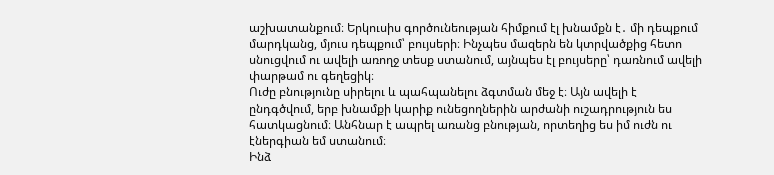աշխատանքում։ Երկուսիս գործունեության հիմքում էլ խնամքն է․ մի դեպքում մարդկանց, մյուս դեպքում՝ բույսերի։ Ինչպես մազերն են կտրվածքից հետո սնուցվում ու ավելի առողջ տեսք ստանում, այնպես էլ բույսերը՝ դառնում ավելի փարթամ ու գեղեցիկ։
Ուժը բնությունը սիրելու և պահպանելու ձգտման մեջ է։ Այն ավելի է ընդգծվում, երբ խնամքի կարիք ունեցողներին արժանի ուշադրություն ես հատկացնում։ Անհնար է ապրել առանց բնության, որտեղից ես իմ ուժն ու էներգիան եմ ստանում։
Ինձ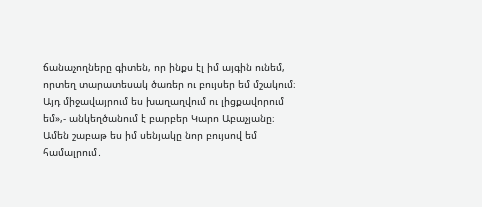ճանաչողները գիտեն, որ ինքս էլ իմ այգին ունեմ, որտեղ տարատեսակ ծառեր ու բույսեր եմ մշակում։ Այդ միջավայրում ես խաղաղվում ու լիցքավորում եմ»,- անկեղծանում է բարբեր Կարո Աբաչյանը։
Ամեն շաբաթ ես իմ սենյակը նոր բույսով եմ համալրում․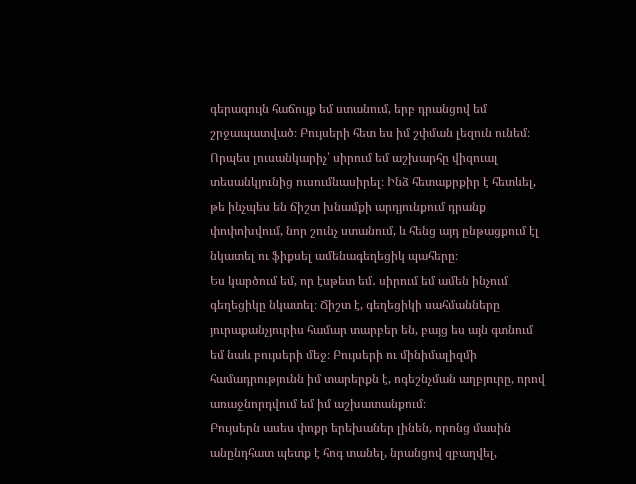գերագույն հաճույք եմ ստանում, երբ դրանցով եմ շրջապատված։ Բույսերի հետ ես իմ շփման լեզուն ունեմ։ Որպես լուսանկարիչ՝ սիրում եմ աշխարհը վիզուալ տեսանկյունից ուսումնասիրել։ Ինձ հետաքրքիր է հետևել, թե ինչպես են ճիշտ խնամքի արդյունքում դրանք փոփոխվում, նոր շունչ ստանում, և հենց այդ ընթացքում էլ նկատել ու ֆիքսել ամենագեղեցիկ պահերը։
Ես կարծում եմ, որ էսթետ եմ․ սիրում եմ ամեն ինչում գեղեցիկը նկատել։ Ճիշտ է, գեղեցիկի սահմանները յուրաքանչյուրիս համար տարբեր են, բայց ես այն գտնում եմ նաև բույսերի մեջ։ Բույսերի ու մինիմալիզմի համադրությունն իմ տարերքն է, ոգեշնչման աղբյուրը, որով առաջնորդվում եմ իմ աշխատանքում։
Բույսերն ասես փոքր երեխաներ լինեն, որոնց մասին անընդհատ պետք է հոգ տանել, նրանցով զբաղվել,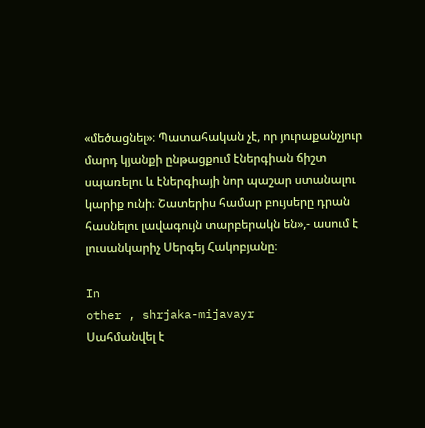«մեծացնել»։ Պատահական չէ, որ յուրաքանչյուր մարդ կյանքի ընթացքում էներգիան ճիշտ սպառելու և էներգիայի նոր պաշար ստանալու կարիք ունի։ Շատերիս համար բույսերը դրան հասնելու լավագույն տարբերակն են»,- ասում է լուսանկարիչ Սերգեյ Հակոբյանը։

In
other , shrjaka-mijavayr
Սահմանվել է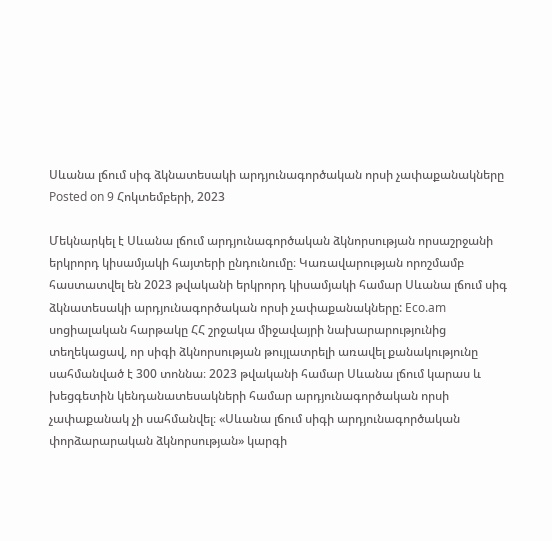Սևանա լճում սիգ ձկնատեսակի արդյունագործական որսի չափաքանակները
Posted on 9 Հոկտեմբերի, 2023

Մեկնարկել է Սևանա լճում արդյունագործական ձկնորսության որսաշրջանի երկրորդ կիսամյակի հայտերի ընդունումը։ Կառավարության որոշմամբ հաստատվել են 2023 թվականի երկրորդ կիսամյակի համար Սևանա լճում սիգ ձկնատեսակի արդյունագործական որսի չափաքանակները: Eco.am սոցիալական հարթակը ՀՀ շրջակա միջավայրի նախարարությունից տեղեկացավ, որ սիգի ձկնորսության թույլատրելի առավել քանակությունը սահմանված է 300 տոննա։ 2023 թվականի համար Սևանա լճում կարաս և խեցգետին կենդանատեսակների համար արդյունագործական որսի չափաքանակ չի սահմանվել։ «Սևանա լճում սիգի արդյունագործական փորձարարական ձկնորսության» կարգի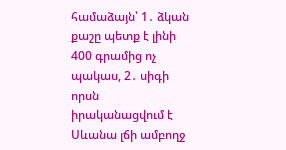համաձայն՝ 1․ ձկան քաշը պետք է լինի 400 գրամից ոչ պակաս, 2․ սիգի որսն իրականացվում է Սևանա լճի ամբողջ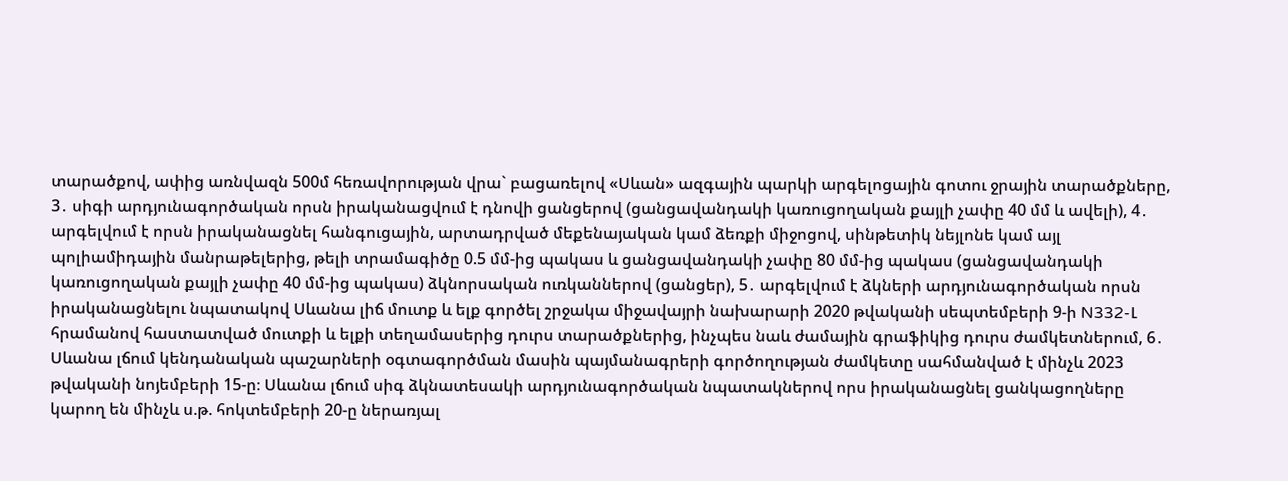տարածքով, ափից առնվազն 500մ հեռավորության վրա` բացառելով «Սևան» ազգային պարկի արգելոցային գոտու ջրային տարածքները, 3․ սիգի արդյունագործական որսն իրականացվում է դնովի ցանցերով (ցանցավանդակի կառուցողական քայլի չափը 40 մմ և ավելի), 4․ արգելվում է որսն իրականացնել հանգուցային, արտադրված մեքենայական կամ ձեռքի միջոցով, սինթետիկ նեյլոնե կամ այլ պոլիամիդային մանրաթելերից, թելի տրամագիծը 0.5 մմ-ից պակաս և ցանցավանդակի չափը 80 մմ-ից պակաս (ցանցավանդակի կառուցողական քայլի չափը 40 մմ-ից պակաս) ձկնորսական ուռկաններով (ցանցեր), 5․ արգելվում է ձկների արդյունագործական որսն իրականացնելու նպատակով Սևանա լիճ մուտք և ելք գործել շրջակա միջավայրի նախարարի 2020 թվականի սեպտեմբերի 9-ի N332-Լ հրամանով հաստատված մուտքի և ելքի տեղամասերից դուրս տարածքներից, ինչպես նաև ժամային գրաֆիկից դուրս ժամկետներում, 6․ Սևանա լճում կենդանական պաշարների օգտագործման մասին պայմանագրերի գործողության ժամկետը սահմանված է մինչև 2023 թվականի նոյեմբերի 15-ը։ Սևանա լճում սիգ ձկնատեսակի արդյունագործական նպատակներով որս իրականացնել ցանկացողները կարող են մինչև ս.թ. հոկտեմբերի 20-ը ներառյալ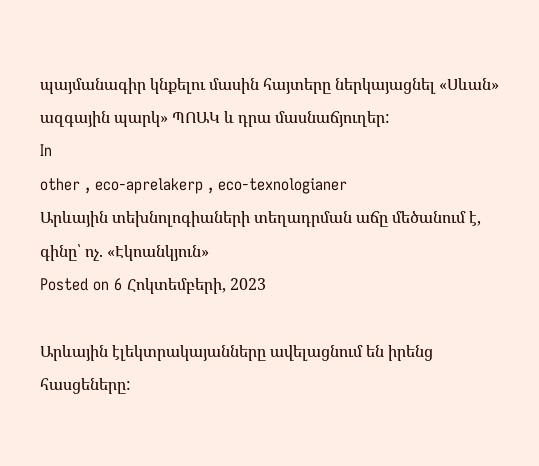պայմանագիր կնքելու մասին հայտերը ներկայացնել «Սևան» ազգային պարկ» ՊՈԱԿ և դրա մասնաճյուղեր:
In
other , eco-aprelakerp , eco-texnologianer
Արևային տեխնոլոգիաների տեղադրման աճը մեծանում է, գինը՝ ոչ. «Էկոանկյուն»
Posted on 6 Հոկտեմբերի, 2023

Արևային էլեկտրակայանները ավելացնում են իրենց հասցեները: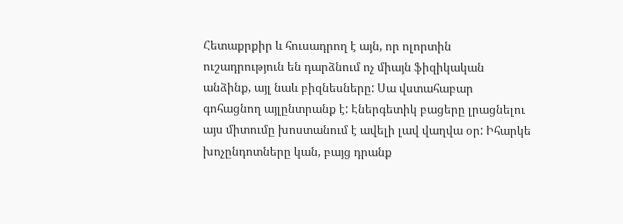Հետաքրքիր և հուսադրող է այն, որ ոլորտին ուշադրություն են դարձնում ոչ միայն ֆիզիկական անձինք, այլ նաև բիզնեսները: Սա վստահաբար գոհացնող այլընտրանք է: Էներգետիկ բացերը լրացնելու այս միտումը խոստանում է ավելի լավ վաղվա օր: Իհարկե խոչընդոտները կան, բայց դրանք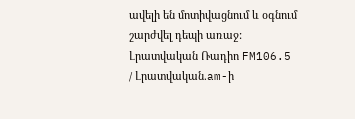ավելի են մոտիվացնում և օգնում շարժվել դեպի առաջ: Լրատվական Ռադիո FM106.5 / Լրատվական.am-ի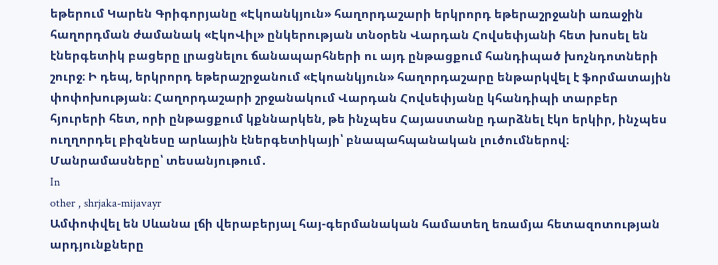եթերում Կարեն Գրիգորյանը «Էկոանկյուն» հաղորդաշարի երկրորդ եթերաշրջանի առաջին հաղորդման ժամանակ «ԷկոՎիլ» ընկերության տնօրեն Վարդան Հովսեփյանի հետ խոսել են էներգետիկ բացերը լրացնելու ճանապարհների ու այդ ընթացքում հանդիպած խոչնդոտների շուրջ։ Ի դեպ, երկրորդ եթերաշրջանում «Էկոանկյուն» հաղորդաշարը ենթարկվել է ֆորմատային փոփոխության։ Հաղորդաշարի շրջանակում Վարդան Հովսեփյանը կհանդիպի տարբեր հյուրերի հետ, որի ընթացքում կքննարկեն, թե ինչպես Հայաստանը դարձնել էկո երկիր, ինչպես ուղղորդել բիզնեսը արևային էներգետիկայի՝ բնապահպանական լուծումներով։ Մանրամասները՝ տեսանյութում․
In
other , shrjaka-mijavayr
Ամփոփվել են Սևանա լճի վերաբերյալ հայ-գերմանական համատեղ եռամյա հետազոտության արդյունքները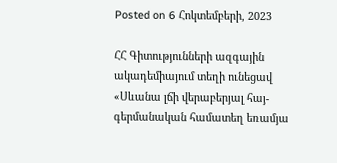Posted on 6 Հոկտեմբերի, 2023

ՀՀ Գիտությունների ազգային ակադեմիայում տեղի ունեցավ «Սևանա լճի վերաբերյալ հայ-գերմանական համատեղ եռամյա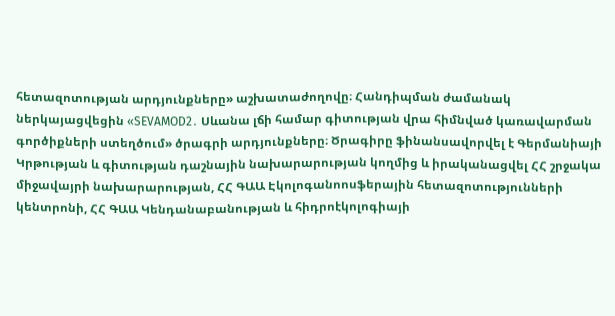հետազոտության արդյունքները» աշխատաժողովը։ Հանդիպման ժամանակ ներկայացվեցին «SEVAMOD2․ Սևանա լճի համար գիտության վրա հիմնված կառավարման գործիքների ստեղծում» ծրագրի արդյունքները։ Ծրագիրը ֆինանսավորվել է Գերմանիայի Կրթության և գիտության դաշնային նախարարության կողմից և իրականացվել ՀՀ շրջակա միջավայրի նախարարության, ՀՀ ԳԱԱ Էկոլոգանոոսֆերային հետազոտությունների կենտրոնի, ՀՀ ԳԱԱ Կենդանաբանության և հիդրոէկոլոգիայի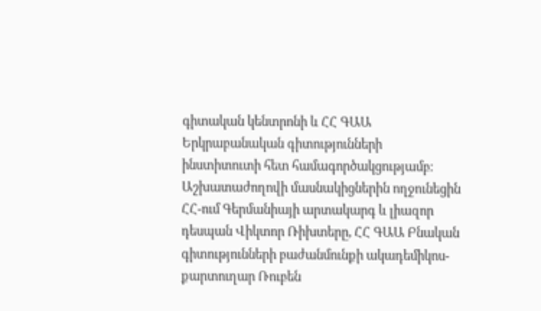գիտական կենտրոնի և ՀՀ ԳԱԱ Երկրաբանական գիտությունների ինստիտուտի հետ համագործակցությամբ։ Աշխատաժողովի մասնակիցներին ողջունեցին ՀՀ-ում Գերմանիայի արտակարգ և լիազոր դեսպան Վիկտոր Ռիխտերը, ՀՀ ԳԱԱ Բնական գիտությունների բաժանմունքի ակադեմիկոս-քարտուղար Ռուբեն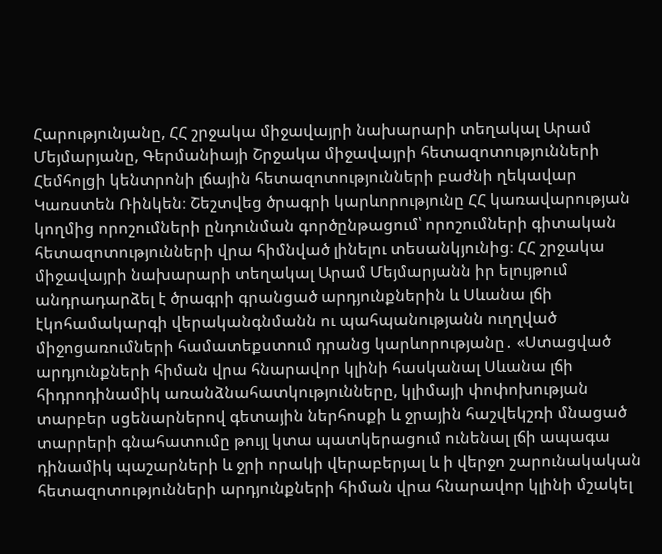Հարությունյանը, ՀՀ շրջակա միջավայրի նախարարի տեղակալ Արամ Մեյմարյանը, Գերմանիայի Շրջակա միջավայրի հետազոտությունների Հեմհոլցի կենտրոնի լճային հետազոտությունների բաժնի ղեկավար Կառստեն Ռինկեն։ Շեշտվեց ծրագրի կարևորությունը ՀՀ կառավարության կողմից որոշումների ընդունման գործընթացում՝ որոշումների գիտական հետազոտությունների վրա հիմնված լինելու տեսանկյունից։ ՀՀ շրջակա միջավայրի նախարարի տեղակալ Արամ Մեյմարյանն իր ելույթում անդրադարձել է ծրագրի գրանցած արդյունքներին և Սևանա լճի էկոհամակարգի վերականգնմանն ու պահպանությանն ուղղված միջոցառումների համատեքստում դրանց կարևորությանը․ «Ստացված արդյունքների հիման վրա հնարավոր կլինի հասկանալ Սևանա լճի հիդրոդինամիկ առանձնահատկությունները, կլիմայի փոփոխության տարբեր սցենարներով գետային ներհոսքի և ջրային հաշվեկշռի մնացած տարրերի գնահատումը թույլ կտա պատկերացում ունենալ լճի ապագա դինամիկ պաշարների և ջրի որակի վերաբերյալ և ի վերջո շարունակական հետազոտությունների արդյունքների հիման վրա հնարավոր կլինի մշակել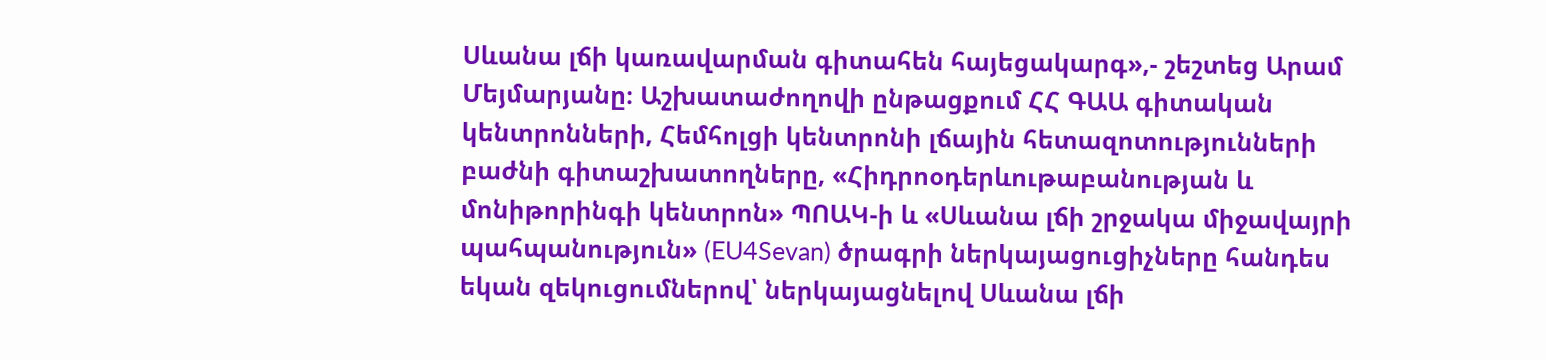Սևանա լճի կառավարման գիտահեն հայեցակարգ»,- շեշտեց Արամ Մեյմարյանը։ Աշխատաժողովի ընթացքում ՀՀ ԳԱԱ գիտական կենտրոնների, Հեմհոլցի կենտրոնի լճային հետազոտությունների բաժնի գիտաշխատողները, «Հիդրոօդերևութաբանության և մոնիթորինգի կենտրոն» ՊՈԱԿ-ի և «Սևանա լճի շրջակա միջավայրի պահպանություն» (EU4Sevan) ծրագրի ներկայացուցիչները հանդես եկան զեկուցումներով՝ ներկայացնելով Սևանա լճի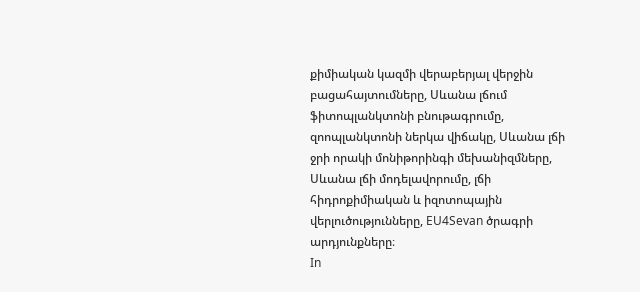քիմիական կազմի վերաբերյալ վերջին բացահայտումները, Սևանա լճում ֆիտոպլանկտոնի բնութագրումը, զոոպլանկտոնի ներկա վիճակը, Սևանա լճի ջրի որակի մոնիթորինգի մեխանիզմները, Սևանա լճի մոդելավորումը, լճի հիդրոքիմիական և իզոտոպային վերլուծությունները, EU4Sevan ծրագրի արդյունքները։
In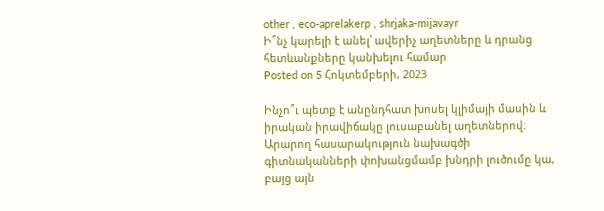other , eco-aprelakerp , shrjaka-mijavayr
Ի՞նչ կարելի է անել՝ ավերիչ աղետները և դրանց հետևանքները կանխելու համար
Posted on 5 Հոկտեմբերի, 2023

Ինչո՞ւ պետք է անընդհատ խոսել կլիմայի մասին և իրական իրավիճակը լուսաբանել աղետներով։ Արարող հասարակություն նախագծի գիտնականների փոխանցմամբ խնդրի լուծումը կա, բայց այն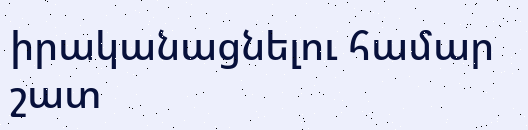իրականացնելու համար շատ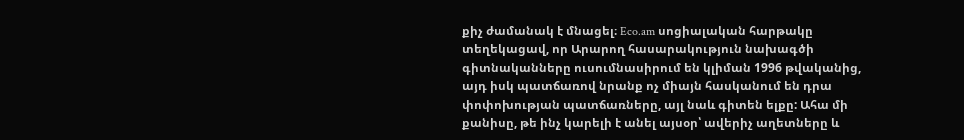քիչ ժամանակ է մնացել։ Eco.am սոցիալական հարթակը տեղեկացավ, որ Արարող հասարակություն նախագծի գիտնականները ուսումնասիրում են կլիման 1996 թվականից, այդ իսկ պատճառով նրանք ոչ միայն հասկանում են դրա փոփոխության պատճառները, այլ նաև գիտեն ելքը: Ահա մի քանիսը, թե ինչ կարելի է անել այսօր՝ ավերիչ աղետները և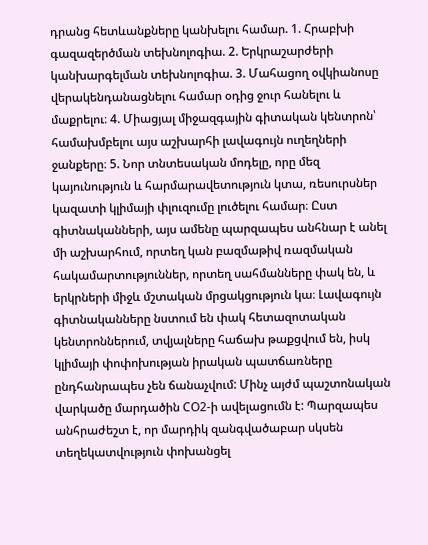դրանց հետևանքները կանխելու համար. 1. Հրաբխի գազազերծման տեխնոլոգիա. 2. Երկրաշարժերի կանխարգելման տեխնոլոգիա. 3. Մահացող օվկիանոսը վերակենդանացնելու համար օդից ջուր հանելու և մաքրելու։ 4. Միացյալ միջազգային գիտական կենտրոն՝ համախմբելու այս աշխարհի լավագույն ուղեղների ջանքերը։ 5. Նոր տնտեսական մոդելը, որը մեզ կայունություն և հարմարավետություն կտա, ռեսուրսներ կազատի կլիմայի փլուզումը լուծելու համար։ Ըստ գիտնականների, այս ամենը պարզապես անհնար է անել մի աշխարհում, որտեղ կան բազմաթիվ ռազմական հակամարտություններ, որտեղ սահմանները փակ են, և երկրների միջև մշտական մրցակցություն կա։ Լավագույն գիտնականները նստում են փակ հետազոտական կենտրոններում, տվյալները հաճախ թաքցվում են, իսկ կլիմայի փոփոխության իրական պատճառները ընդհանրապես չեն ճանաչվում: Մինչ այժմ պաշտոնական վարկածը մարդածին CO2-ի ավելացումն է: Պարզապես անհրաժեշտ է, որ մարդիկ զանգվածաբար սկսեն տեղեկատվություն փոխանցել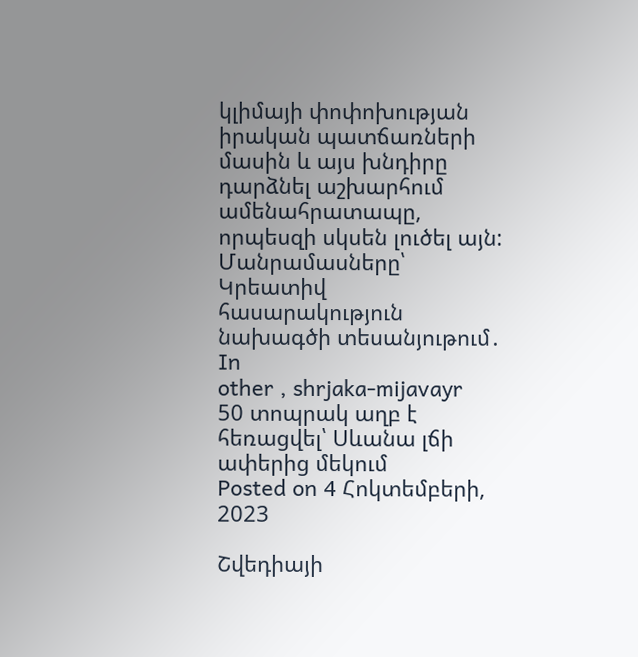կլիմայի փոփոխության իրական պատճառների մասին և այս խնդիրը դարձնել աշխարհում ամենահրատապը, որպեսզի սկսեն լուծել այն: Մանրամասները՝ Կրեատիվ հասարակություն նախագծի տեսանյութում․
In
other , shrjaka-mijavayr
50 տոպրակ աղբ է հեռացվել՝ Սևանա լճի ափերից մեկում
Posted on 4 Հոկտեմբերի, 2023

Շվեդիայի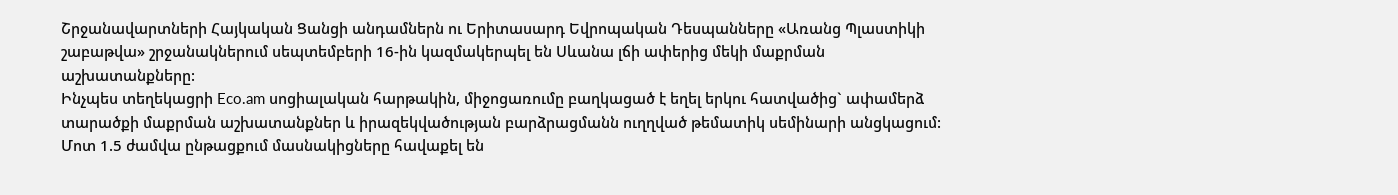Շրջանավարտների Հայկական Ցանցի անդամներն ու Երիտասարդ Եվրոպական Դեսպանները «Առանց Պլաստիկի շաբաթվա» շրջանակներում սեպտեմբերի 16-ին կազմակերպել են Սևանա լճի ափերից մեկի մաքրման աշխատանքները:
Ինչպես տեղեկացրի Eco.am սոցիալական հարթակին, միջոցառումը բաղկացած է եղել երկու հատվածից` ափամերձ տարածքի մաքրման աշխատանքներ և իրազեկվածության բարձրացմանն ուղղված թեմատիկ սեմինարի անցկացում:
Մոտ 1.5 ժամվա ընթացքում մասնակիցները հավաքել են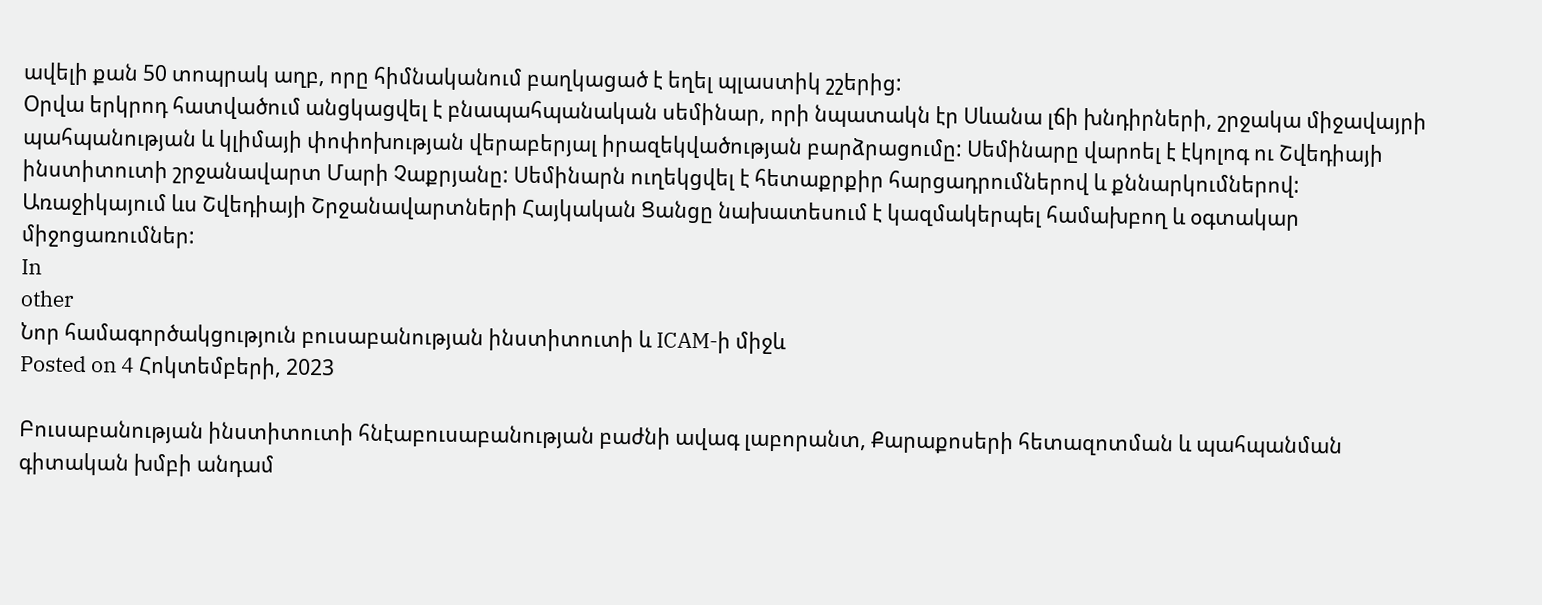ավելի քան 50 տոպրակ աղբ, որը հիմնականում բաղկացած է եղել պլաստիկ շշերից:
Օրվա երկրոդ հատվածում անցկացվել է բնապահպանական սեմինար, որի նպատակն էր Սևանա լճի խնդիրների, շրջակա միջավայրի պահպանության և կլիմայի փոփոխության վերաբերյալ իրազեկվածության բարձրացումը: Սեմինարը վարոել է էկոլոգ ու Շվեդիայի ինստիտուտի շրջանավարտ Մարի Չաքրյանը: Սեմինարն ուղեկցվել է հետաքրքիր հարցադրումներով և քննարկումներով:
Առաջիկայում ևս Շվեդիայի Շրջանավարտների Հայկական Ցանցը նախատեսում է կազմակերպել համախբող և օգտակար միջոցառումներ:
In
other
Նոր համագործակցություն բուսաբանության ինստիտուտի և ICAM-ի միջև
Posted on 4 Հոկտեմբերի, 2023

Բուսաբանության ինստիտուտի հնէաբուսաբանության բաժնի ավագ լաբորանտ, Քարաքոսերի հետազոտման և պահպանման գիտական խմբի անդամ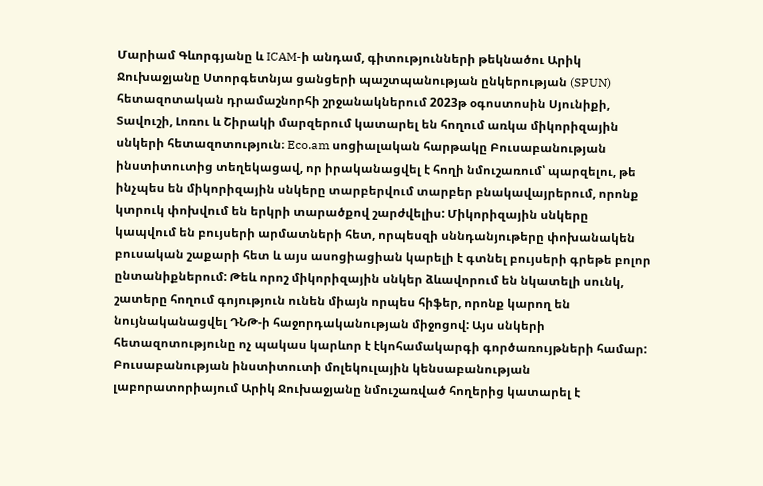Մարիամ Գևորգյանը և ICAM-ի անդամ, գիտությունների թեկնածու Արիկ Ջուխաջյանը Ստորգետնյա ցանցերի պաշտպանության ընկերության (SPUN) հետազոտական դրամաշնորհի շրջանակներում 2023թ օգոստոսին Սյունիքի, Տավուշի, Լոռու և Շիրակի մարզերում կատարել են հողում առկա միկորիզային սնկերի հետազոտություն։ Eco.am սոցիալական հարթակը Բուսաբանության ինստիտուտից տեղեկացավ, որ իրականացվել է հողի նմուշառում՝ պարզելու, թե ինչպես են միկորիզային սնկերը տարբերվում տարբեր բնակավայրերում, որոնք կտրուկ փոխվում են երկրի տարածքով շարժվելիս: Միկորիզային սնկերը կապվում են բույսերի արմատների հետ, որպեսզի սննդանյութերը փոխանակեն բուսական շաքարի հետ և այս ասոցիացիան կարելի է գտնել բույսերի գրեթե բոլոր ընտանիքներում: Թեև որոշ միկորիզային սնկեր ձևավորում են նկատելի սունկ, շատերը հողում գոյություն ունեն միայն որպես հիֆեր, որոնք կարող են նույնականացվել ԴՆԹ-ի հաջորդականության միջոցով: Այս սնկերի հետազոտությունը ոչ պակաս կարևոր է էկոհամակարգի գործառույթների համար: Բուսաբանության ինստիտուտի մոլեկուլային կենսաբանության լաբորատորիայում Արիկ Ջուխաջյանը նմուշառված հողերից կատարել է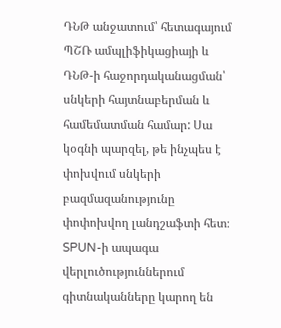ԴՆԹ անջատում՝ հետագայում ՊՇՌ ամպլիֆիկացիայի և ԴՆԹ-ի հաջորդականացման՝ սնկերի հայտնաբերման և համեմատման համար: Սա կօգնի պարզել, թե ինչպես է փոխվում սնկերի բազմազանությունը փոփոխվող լանդշաֆտի հետ։ SPUN-ի ապագա վերլուծություններում գիտնականները կարող են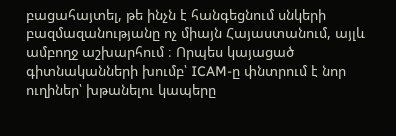բացահայտել, թե ինչն է հանգեցնում սնկերի բազմազանությանը ոչ միայն Հայաստանում, այլև ամբողջ աշխարհում ։ Որպես կայացած գիտնականների խումբ՝ ICAM-ը փնտրում է նոր ուղիներ՝ խթանելու կապերը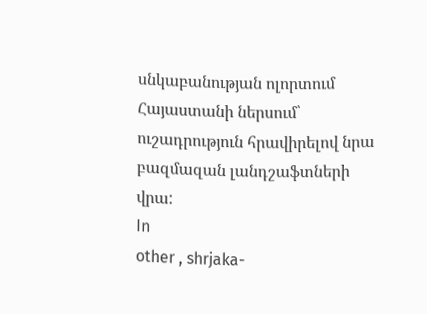սնկաբանության ոլորտում Հայաստանի ներսում՝ ուշադրություն հրավիրելով նրա բազմազան լանդշաֆտների վրա:
In
other , shrjaka-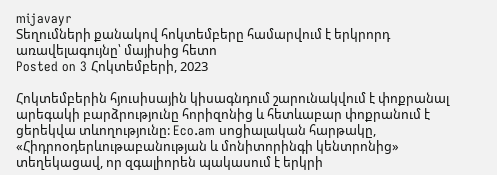mijavayr
Տեղումների քանակով հոկտեմբերը համարվում է երկրորդ առավելագույնը՝ մայիսից հետո
Posted on 3 Հոկտեմբերի, 2023

Հոկտեմբերին հյուսիսային կիսագնդում շարունակվում է փոքրանալ արեգակի բարձրությունը հորիզոնից և հետևաբար փոքրանում է ցերեկվա տևողությունը: Eco.am սոցիալական հարթակը, «Հիդրոօդերևութաբանության և մոնիտորինգի կենտրոնից» տեղեկացավ, որ զգալիորեն պակասում է երկրի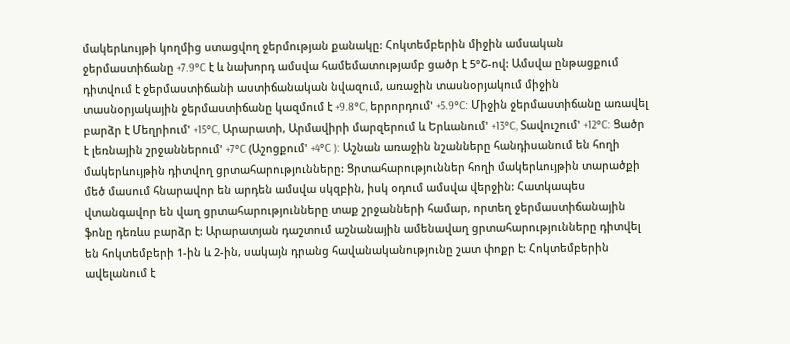մակերևույթի կողմից ստացվող ջերմության քանակը: Հոկտեմբերին միջին ամսական ջերմաստիճանը +7.9°C է և նախորդ ամսվա համեմատությամբ ցածր է 5°Շ-ով: Ամսվա ընթացքում դիտվում է ջերմաստիճանի աստիճանական նվազում, առաջին տասնօրյակում միջին տասնօրյակային ջերմաստիճանը կազմում է +9.8°C, երրորդում' +5.9°C: Միջին ջերմաստիճանը առավել բարձր է Մեղրիում' +15°C, Արարատի, Արմավիրի մարզերում և Երևանում' +13°C, Տավուշում' +12°C: Ցածր է լեռնային շրջաններում' +7°C (Աշոցքում' +4°C ): Աշնան առաջին նշանները հանդիսանում են հողի մակերևույթին դիտվող ցրտահարությունները: Ցրտահարություններ հողի մակերևույթին տարածքի մեծ մասում հնարավոր են արդեն ամսվա սկզբին, իսկ օդում ամսվա վերջին: Հատկապես վտանգավոր են վաղ ցրտահարությունները տաք շրջանների համար, որտեղ ջերմաստիճանային ֆոնը դեռևս բարձր է: Արարատյան դաշտում աշնանային ամենավաղ ցրտահարությունները դիտվել են հոկտեմբերի 1-ին և 2-ին, սակայն դրանց հավանականությունը շատ փոքր է: Հոկտեմբերին ավելանում է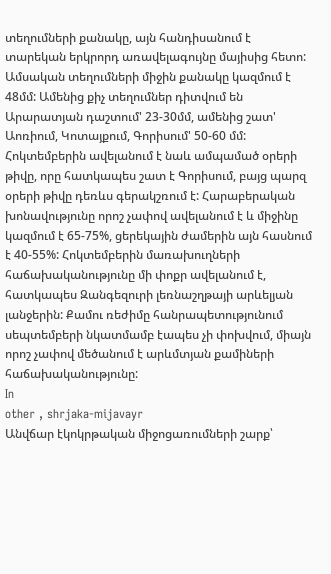տեղումների քանակը, այն հանդիսանում է տարեկան երկրորդ առավելագույնը մայիսից հետո: Ամսական տեղումների միջին քանակը կազմում է 48մմ: Ամենից քիչ տեղումներ դիտվում են Արարատյան դաշտում' 23-30մմ, ամենից շատ' Աոռիում, Կոտայքում, Գորիսում' 50-60 մմ: Հոկտեմբերին ավելանում է նաև ամպամած օրերի թիվը, որը հատկապես շատ է Գորիսում, բայց պարզ օրերի թիվը դեռևս գերակշռում է: Հարաբերական խոնավությունը որոշ չափով ավելանում է և միջինը կազմում է 65-75%, ցերեկային ժամերին այն հասնում է 40-55%: Հոկտեմբերին մառախուղների հաճախականությունը մի փոքր ավելանում է, հատկապես Զանգեզուրի լեռնաշղթայի արևելյան լանջերին: Քամու ռեժիմը հանրապետությունում սեպտեմբերի նկատմամբ էապես չի փոխվում, միայն որոշ չափով մեծանում է արևմտյան քամիների հաճախականությունը:
In
other , shrjaka-mijavayr
Անվճար էկոկրթական միջոցառումների շարք՝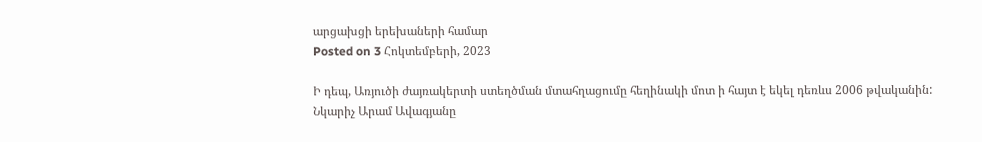արցախցի երեխաների համար
Posted on 3 Հոկտեմբերի, 2023

Ի դեպ, Առյուծի ժայռակերտի ստեղծման մտահղացումը հեղինակի մոտ ի հայտ է եկել դեռևս 2006 թվականին: Նկարիչ Արամ Ավագյանը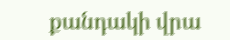քանդակի վրա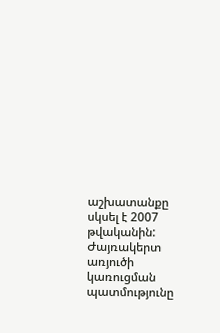աշխատանքը սկսել է 2007 թվականին:
Ժայռակերտ առյուծի կառուցման պատմությունը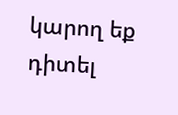կարող եք դիտել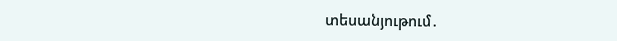տեսանյութում․